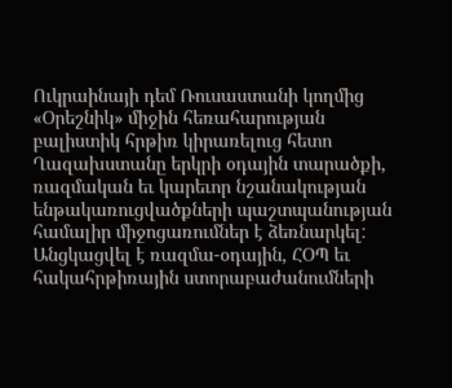Ուկրաինայի դեմ Ռուսաստանի կողմից «Օրեշնիկ» միջին հեռահարության բալիստիկ հրթիռ կիրառելուց հետո Ղազախստանը երկրի օդային տարածքի, ռազմական եւ կարեւոր նշանակության ենթակառուցվածքների պաշտպանության համալիր միջոցառումներ է ձեռնարկել: Անցկացվել է ռազմա-օդային, ՀՕՊ եւ հակահրթիռային ստորաբաժանումների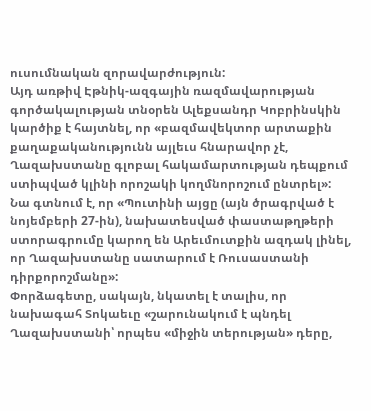ուսումնական զորավարժություն:
Այդ առթիվ Էթնիկ-ազգային ռազմավարության գործակալության տնօրեն Ալեքսանդր Կոբրինսկին կարծիք է հայտնել, որ «բազմավեկտոր արտաքին քաղաքականությունն այլեւս հնարավոր չէ, Ղազախստանը գլոբալ հակամարտության դեպքում ստիպված կլինի որոշակի կողմնորոշում ընտրել»:
Նա գտնում է, որ «Պուտինի այցը (այն ծրագրված է նոյեմբերի 27-ին), նախատեսված փաստաթղթերի ստորագրումը կարող են Արեւմուտքին ազդակ լինել, որ Ղազախստանը սատարում է Ռուսաստանի դիրքորոշմանը»:
Փորձագետը, սակայն, նկատել է տալիս, որ նախագահ Տոկաեւը «շարունակում է պնդել Ղազախստանի՝ որպես «միջին տերության» դերը,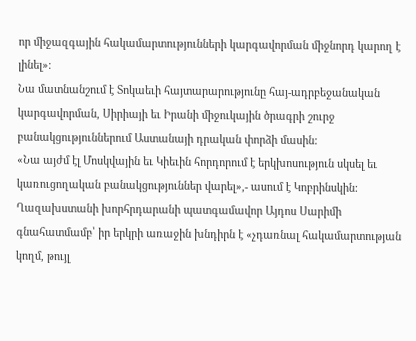որ միջազգային հակամարտությունների կարգավորման միջնորդ կարող է լինել»։
Նա մատնանշում է Տոկաեւի հայտարարությունը հայ-ադրբեջանական կարգավորման, Սիրիայի եւ Իրանի միջուկային ծրագրի շուրջ բանակցություններում Աստանայի դրական փորձի մասին:
«Նա այժմ էլ Մոսկվային եւ Կիեւին հորդորում է երկխոսություն սկսել եւ կառուցողական բանակցություններ վարել»,- ասում է Կոբրինսկին:
Ղազախստանի խորհրդարանի պատգամավոր Այդոս Սարիմի գնահատմամբ՝ իր երկրի առաջին խնդիրն է «չդառնալ հակամարտության կողմ, թույլ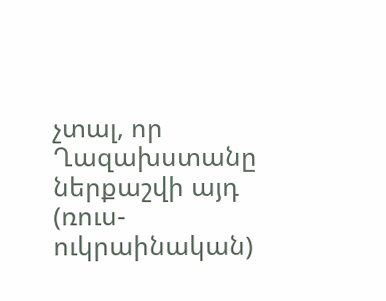չտալ, որ Ղազախստանը ներքաշվի այդ (ռուս-ուկրաինական)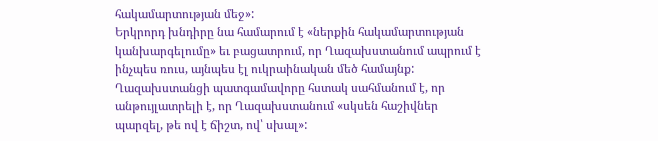հակամարտության մեջ»:
Երկրորդ խնդիրը նա համարում է «ներքին հակամարտության կանխարգելումը» եւ բացատրում, որ Ղազախստանում ապրում է ինչպես ռուս, այնպես էլ ուկրաինական մեծ համայնք:
Ղազախստանցի պատգամավորը հստակ սահմանում է, որ անթույլատրելի է, որ Ղազախստանում «սկսեն հաշիվներ պարզել, թե ով է ճիշտ, ով՝ սխալ»: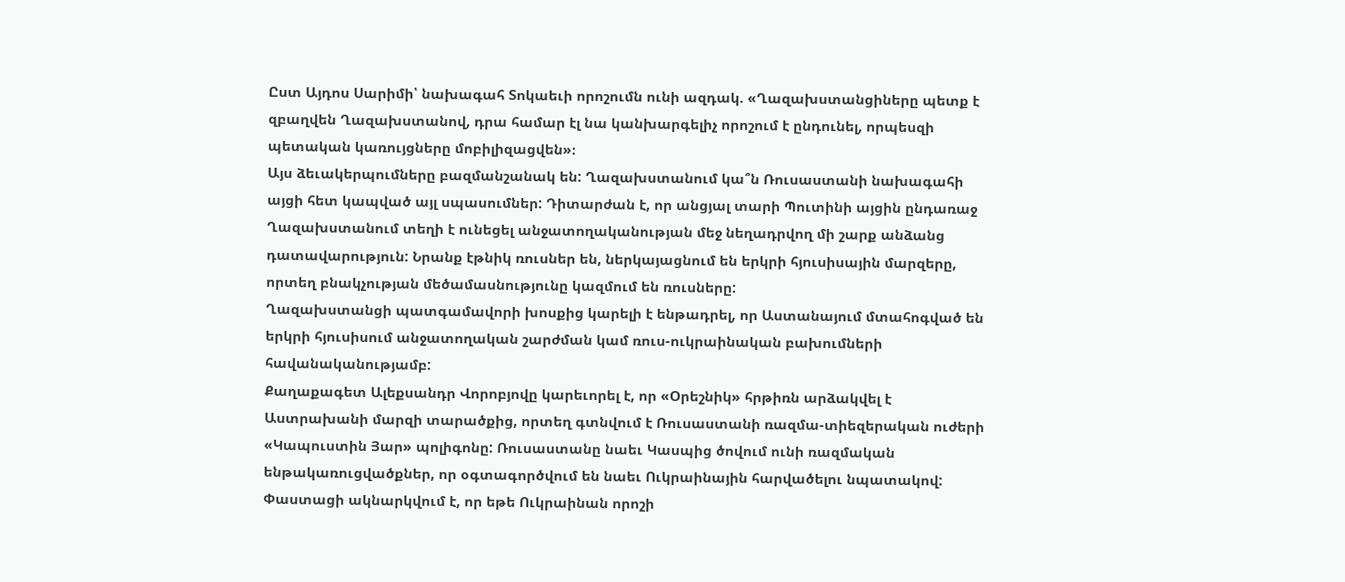Ըստ Այդոս Սարիմի՝ նախագահ Տոկաեւի որոշումն ունի ազդակ. «Ղազախստանցիները պետք է զբաղվեն Ղազախստանով, դրա համար էլ նա կանխարգելիչ որոշում է ընդունել, որպեսզի պետական կառույցները մոբիլիզացվեն»։
Այս ձեւակերպումները բազմանշանակ են: Ղազախստանում կա՞ն Ռուսաստանի նախագահի այցի հետ կապված այլ սպասումներ: Դիտարժան է, որ անցյալ տարի Պուտինի այցին ընդառաջ Ղազախստանում տեղի է ունեցել անջատողականության մեջ նեղադրվող մի շարք անձանց դատավարություն: Նրանք էթնիկ ռուսներ են, ներկայացնում են երկրի հյուսիսային մարզերը, որտեղ բնակչության մեծամասնությունը կազմում են ռուսները:
Ղազախստանցի պատգամավորի խոսքից կարելի է ենթադրել, որ Աստանայում մտահոգված են երկրի հյուսիսում անջատողական շարժման կամ ռուս-ուկրաինական բախումների հավանականությամբ:
Քաղաքագետ Ալեքսանդր Վորոբյովը կարեւորել է, որ «Օրեշնիկ» հրթիռն արձակվել է Աստրախանի մարզի տարածքից, որտեղ գտնվում է Ռուսաստանի ռազմա-տիեզերական ուժերի «Կապուստին Յար» պոլիգոնը: Ռուսաստանը նաեւ Կասպից ծովում ունի ռազմական ենթակառուցվածքներ, որ օգտագործվում են նաեւ Ուկրաինային հարվածելու նպատակով:
Փաստացի ակնարկվում է, որ եթե Ուկրաինան որոշի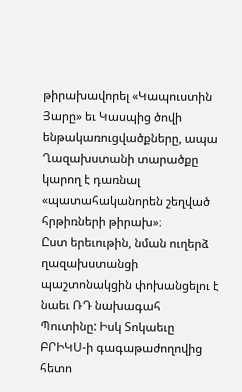թիրախավորել «Կապուստին Յարը» եւ Կասպից ծովի ենթակառուցվածքները, ապա Ղազախստանի տարածքը կարող է դառնալ «պատահականորեն շեղված հրթիռների թիրախ»։
Ըստ երեւութին, նման ուղերձ ղազախստանցի պաշտոնակցին փոխանցելու է նաեւ ՌԴ նախագահ Պուտինը: Իսկ Տոկաեւը ԲՐԻԿՍ-ի գագաթաժողովից հետո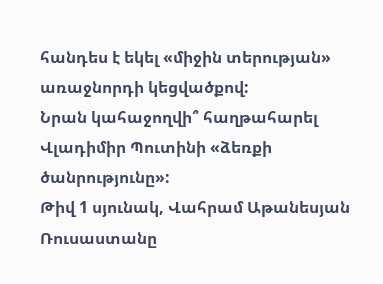հանդես է եկել «միջին տերության» առաջնորդի կեցվածքով:
Նրան կահաջողվի՞ հաղթահարել Վլադիմիր Պուտինի «ձեռքի ծանրությունը»:
Թիվ 1 սյունակ, Վահրամ Աթանեսյան
Ռուսաստանը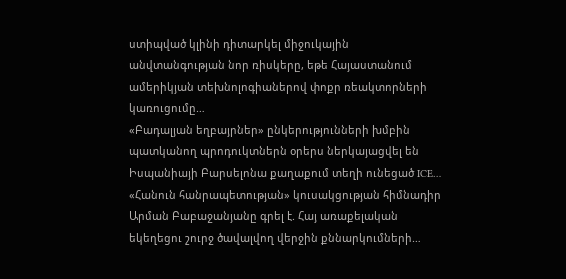ստիպված կլինի դիտարկել միջուկային անվտանգության նոր ռիսկերը, եթե Հայաստանում ամերիկյան տեխնոլոգիաներով փոքր ռեակտորների կառուցումը…
«Բադալյան եղբայրներ» ընկերությունների խմբին պատկանող պրոդուկտներն օրերս ներկայացվել են Իսպանիայի Բարսելոնա քաղաքում տեղի ունեցած ICE…
«Հանուն հանրապետության» կուսակցության հիմնադիր Արման Բաբաջանյանը գրել է. Հայ առաքելական եկեղեցու շուրջ ծավալվող վերջին քննարկումների…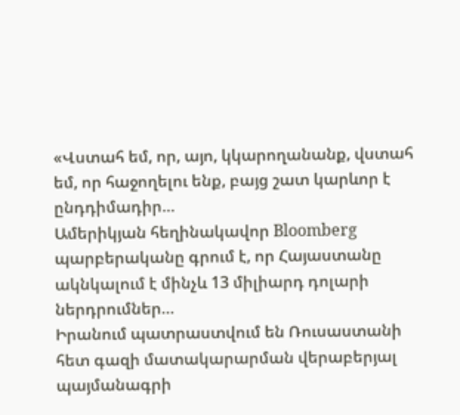«Վստահ եմ, որ, այո, կկարողանանք, վստահ եմ, որ հաջողելու ենք, բայց շատ կարևոր է ընդդիմադիր…
Ամերիկյան հեղինակավոր Bloomberg պարբերականը գրում է, որ Հայաստանը ակնկալում է մինչև 13 միլիարդ դոլարի ներդրումներ…
Իրանում պատրաստվում են Ռուսաստանի հետ գազի մատակարարման վերաբերյալ պայմանագրի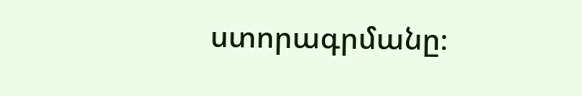ստորագրմանը։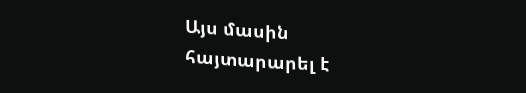Այս մասին հայտարարել է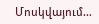Մոսկվայում…